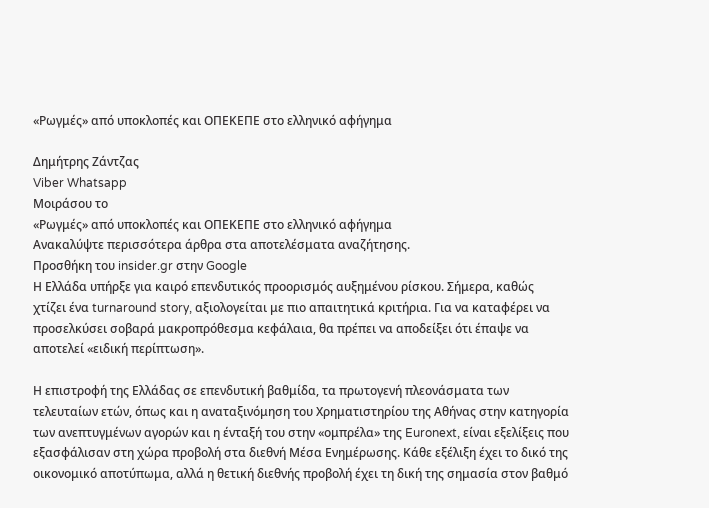«Ρωγμές» από υποκλοπές και ΟΠΕΚΕΠΕ στο ελληνικό αφήγημα

Δημήτρης Ζάντζας
Viber Whatsapp
Μοιράσου το
«Ρωγμές» από υποκλοπές και ΟΠΕΚΕΠΕ στο ελληνικό αφήγημα
Ανακαλύψτε περισσότερα άρθρα στα αποτελέσματα αναζήτησης.
Προσθήκη του insider.gr στην Google
Η Ελλάδα υπήρξε για καιρό επενδυτικός προορισμός αυξημένου ρίσκου. Σήμερα, καθώς χτίζει ένα turnaround story, αξιολογείται με πιο απαιτητικά κριτήρια. Για να καταφέρει να προσελκύσει σοβαρά μακροπρόθεσμα κεφάλαια, θα πρέπει να αποδείξει ότι έπαψε να αποτελεί «ειδική περίπτωση».

Η επιστροφή της Ελλάδας σε επενδυτική βαθμίδα, τα πρωτογενή πλεονάσματα των τελευταίων ετών, όπως και η αναταξινόμηση του Χρηματιστηρίου της Αθήνας στην κατηγορία των ανεπτυγμένων αγορών και η ένταξή του στην «ομπρέλα» της Euronext, είναι εξελίξεις που εξασφάλισαν στη χώρα προβολή στα διεθνή Μέσα Ενημέρωσης. Κάθε εξέλιξη έχει το δικό της οικονομικό αποτύπωμα, αλλά η θετική διεθνής προβολή έχει τη δική της σημασία στον βαθμό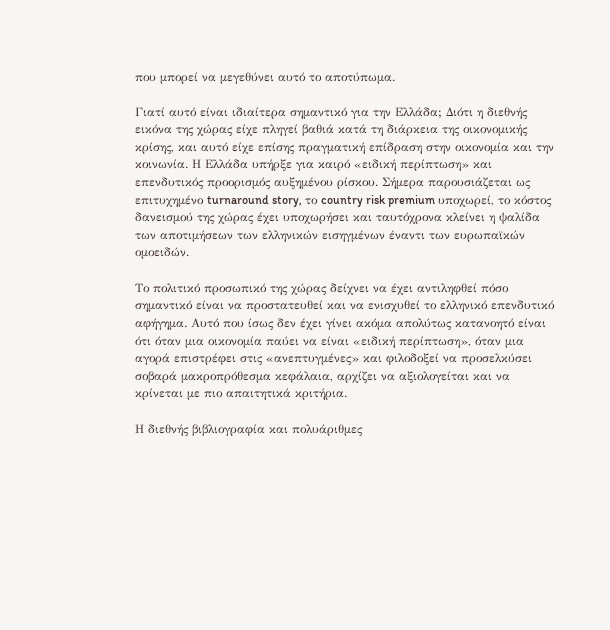που μπορεί να μεγεθύνει αυτό το αποτύπωμα.

Γιατί αυτό είναι ιδιαίτερα σημαντικό για την Ελλάδα; Διότι η διεθνής εικόνα της χώρας είχε πληγεί βαθιά κατά τη διάρκεια της οικονομικής κρίσης, και αυτό είχε επίσης πραγματική επίδραση στην οικονομία και την κοινωνία. Η Ελλάδα υπήρξε για καιρό «ειδική περίπτωση» και επενδυτικός προορισμός αυξημένου ρίσκου. Σήμερα παρουσιάζεται ως επιτυχημένο turnaround story, το country risk premium υποχωρεί, το κόστος δανεισμού της χώρας έχει υποχωρήσει και ταυτόχρονα κλείνει η ψαλίδα των αποτιμήσεων των ελληνικών εισηγμένων έναντι των ευρωπαϊκών ομοειδών.

Το πολιτικό προσωπικό της χώρας δείχνει να έχει αντιληφθεί πόσο σημαντικό είναι να προστατευθεί και να ενισχυθεί το ελληνικό επενδυτικό αφήγημα. Αυτό που ίσως δεν έχει γίνει ακόμα απολύτως κατανοητό είναι ότι όταν μια οικονομία παύει να είναι «ειδική περίπτωση», όταν μια αγορά επιστρέφει στις «ανεπτυγμένες» και φιλοδοξεί να προσελκύσει σοβαρά μακροπρόθεσμα κεφάλαια, αρχίζει να αξιολογείται και να κρίνεται με πιο απαιτητικά κριτήρια.

Η διεθνής βιβλιογραφία και πολυάριθμες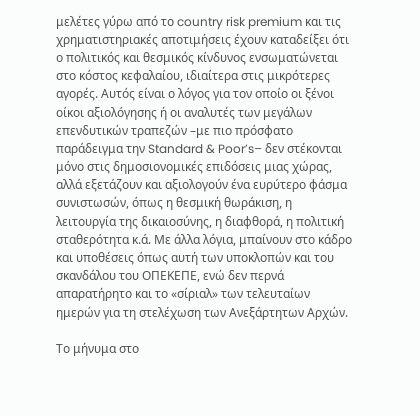μελέτες γύρω από το country risk premium και τις χρηματιστηριακές αποτιμήσεις έχουν καταδείξει ότι ο πολιτικός και θεσμικός κίνδυνος ενσωματώνεται στο κόστος κεφαλαίου, ιδιαίτερα στις μικρότερες αγορές. Αυτός είναι ο λόγος για τον οποίο οι ξένοι οίκοι αξιολόγησης ή οι αναλυτές των μεγάλων επενδυτικών τραπεζών –με πιο πρόσφατο παράδειγμα την Standard & Poor’s– δεν στέκονται μόνο στις δημοσιονομικές επιδόσεις μιας χώρας, αλλά εξετάζουν και αξιολογούν ένα ευρύτερο φάσμα συνιστωσών, όπως η θεσμική θωράκιση, η λειτουργία της δικαιοσύνης, η διαφθορά, η πολιτική σταθερότητα κ.ά. Με άλλα λόγια, μπαίνουν στο κάδρο και υποθέσεις όπως αυτή των υποκλοπών και του σκανδάλου του ΟΠΕΚΕΠΕ, ενώ δεν περνά απαρατήρητο και το «σίριαλ» των τελευταίων ημερών για τη στελέχωση των Ανεξάρτητων Αρχών.

Το μήνυμα στο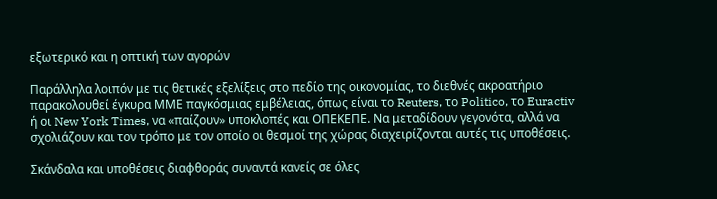εξωτερικό και η οπτική των αγορών

Παράλληλα λοιπόν με τις θετικές εξελίξεις στο πεδίο της οικονομίας, το διεθνές ακροατήριο παρακολουθεί έγκυρα ΜΜΕ παγκόσμιας εμβέλειας, όπως είναι το Reuters, το Politico, το Euractiv ή οι New York Times, να «παίζουν» υποκλοπές και ΟΠΕΚΕΠΕ. Να μεταδίδουν γεγονότα, αλλά να σχολιάζουν και τον τρόπο με τον οποίο οι θεσμοί της χώρας διαχειρίζονται αυτές τις υποθέσεις.

Σκάνδαλα και υποθέσεις διαφθοράς συναντά κανείς σε όλες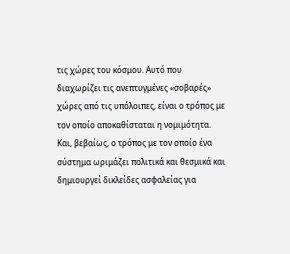τις χώρες του κόσμου. Αυτό που διαχωρίζει τις ανεπτυγμένες «σοβαρές» χώρες από τις υπόλοιπες, είναι ο τρόπος με τον οποίο αποκαθίσταται η νομιμότητα. Και, βεβαίως, ο τρόπος με τον οποίο ένα σύστημα ωριμάζει πολιτικά και θεσμικά και δημιουργεί δικλείδες ασφαλείας για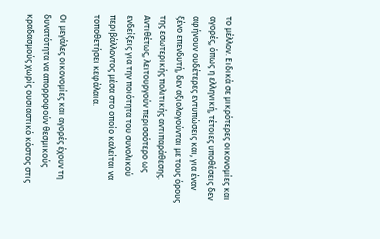το μέλλον. Ειδικά σε μικρότερες οικονομίες και αγορές, όπως η ελληνική, τέτοιες υποθέσεις δεν αφήνουν ουδέτερες εντυπώσεις και, για έναν ξένο επενδυτή, δεν αξιολογούνται με τους όρους της εσωτερικής πολιτικής αντιπαράθεσης. Αντιθέτως, λειτουργούν περισσότερο ως ενδείξεις για την ποιότητα του συνολικού περιβάλλοντος μέσα στο οποίο καλείται να τοποθετήσει κεφάλαια.

Οι μεγάλες οικονομίες και αγορές έχουν τη δυνατότητα να απορροφούν θεσμικούς κραδασμούς χωρίς ουσιαστικό κόστος στις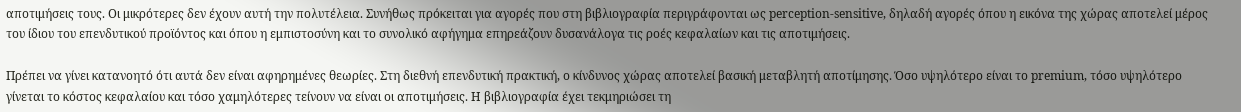αποτιμήσεις τους. Οι μικρότερες δεν έχουν αυτή την πολυτέλεια. Συνήθως πρόκειται για αγορές που στη βιβλιογραφία περιγράφονται ως perception-sensitive, δηλαδή αγορές όπου η εικόνα της χώρας αποτελεί μέρος του ίδιου του επενδυτικού προϊόντος και όπου η εμπιστοσύνη και το συνολικό αφήγημα επηρεάζουν δυσανάλογα τις ροές κεφαλαίων και τις αποτιμήσεις.

Πρέπει να γίνει κατανοητό ότι αυτά δεν είναι αφηρημένες θεωρίες. Στη διεθνή επενδυτική πρακτική, ο κίνδυνος χώρας αποτελεί βασική μεταβλητή αποτίμησης. Όσο υψηλότερο είναι το premium, τόσο υψηλότερο γίνεται το κόστος κεφαλαίου και τόσο χαμηλότερες τείνουν να είναι οι αποτιμήσεις. Η βιβλιογραφία έχει τεκμηριώσει τη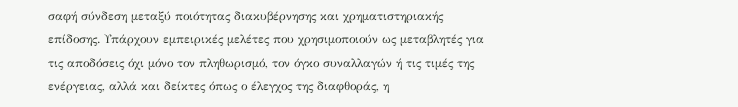σαφή σύνδεση μεταξύ ποιότητας διακυβέρνησης και χρηματιστηριακής επίδοσης. Υπάρχουν εμπειρικές μελέτες που χρησιμοποιούν ως μεταβλητές για τις αποδόσεις όχι μόνο τον πληθωρισμό, τον όγκο συναλλαγών ή τις τιμές της ενέργειας, αλλά και δείκτες όπως ο έλεγχος της διαφθοράς, η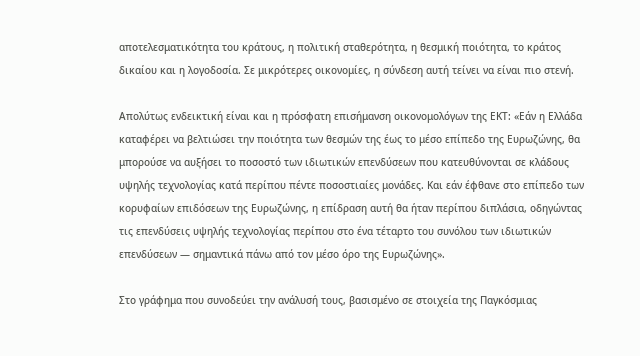αποτελεσματικότητα του κράτους, η πολιτική σταθερότητα, η θεσμική ποιότητα, το κράτος δικαίου και η λογοδοσία. Σε μικρότερες οικονομίες, η σύνδεση αυτή τείνει να είναι πιο στενή.

Απολύτως ενδεικτική είναι και η πρόσφατη επισήμανση οικονομολόγων της ΕΚΤ: «Εάν η Ελλάδα καταφέρει να βελτιώσει την ποιότητα των θεσμών της έως το μέσο επίπεδο της Ευρωζώνης, θα μπορούσε να αυξήσει το ποσοστό των ιδιωτικών επενδύσεων που κατευθύνονται σε κλάδους υψηλής τεχνολογίας κατά περίπου πέντε ποσοστιαίες μονάδες. Και εάν έφθανε στο επίπεδο των κορυφαίων επιδόσεων της Ευρωζώνης, η επίδραση αυτή θα ήταν περίπου διπλάσια, οδηγώντας τις επενδύσεις υψηλής τεχνολογίας περίπου στο ένα τέταρτο του συνόλου των ιδιωτικών επενδύσεων — σημαντικά πάνω από τον μέσο όρο της Ευρωζώνης».

Στο γράφημα που συνοδεύει την ανάλυσή τους, βασισμένο σε στοιχεία της Παγκόσμιας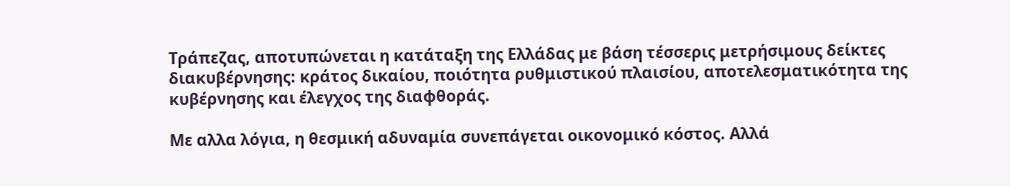Τράπεζας, αποτυπώνεται η κατάταξη της Ελλάδας με βάση τέσσερις μετρήσιμους δείκτες διακυβέρνησης: κράτος δικαίου, ποιότητα ρυθμιστικού πλαισίου, αποτελεσματικότητα της κυβέρνησης και έλεγχος της διαφθοράς.

Με αλλα λόγια, η θεσμική αδυναμία συνεπάγεται οικονομικό κόστος. Αλλά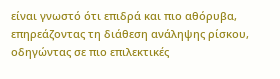είναι γνωστό ότι επιδρά και πιο αθόρυβα, επηρεάζοντας τη διάθεση ανάληψης ρίσκου, οδηγώντας σε πιο επιλεκτικές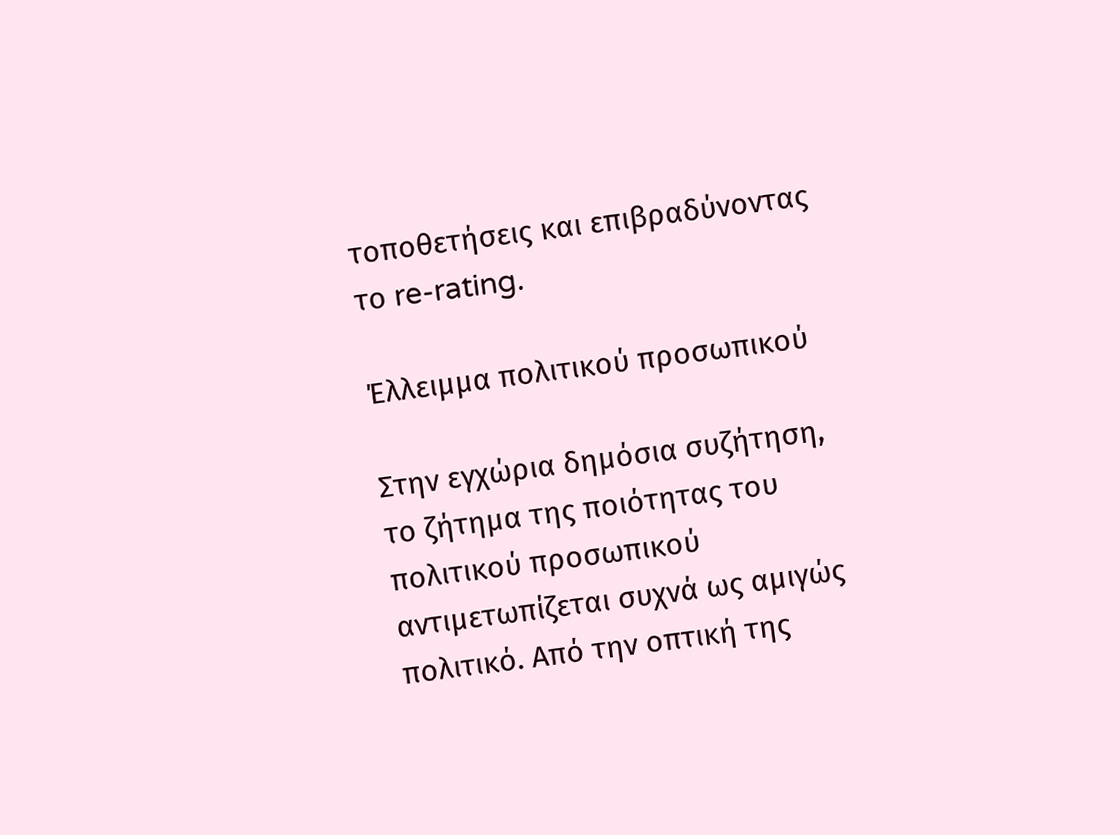τοποθετήσεις και επιβραδύνοντας το re-rating.

Έλλειμμα πολιτικού προσωπικού

Στην εγχώρια δημόσια συζήτηση, το ζήτημα της ποιότητας του πολιτικού προσωπικού αντιμετωπίζεται συχνά ως αμιγώς πολιτικό. Από την οπτική της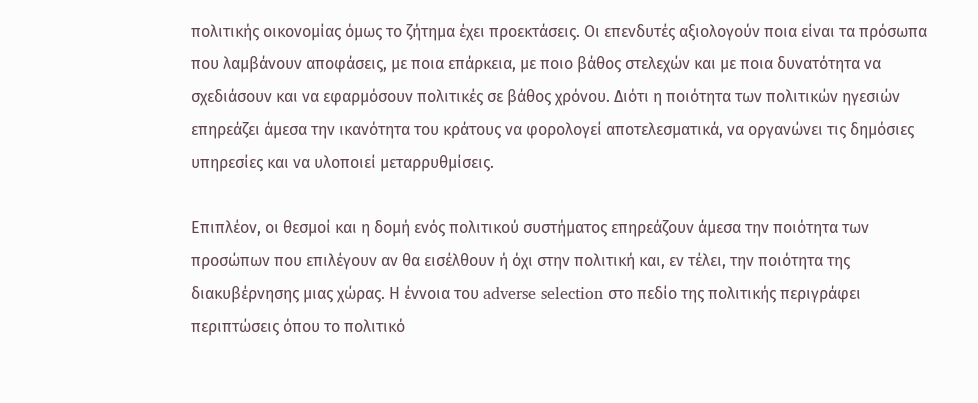πολιτικής οικονομίας όμως το ζήτημα έχει προεκτάσεις. Οι επενδυτές αξιολογούν ποια είναι τα πρόσωπα που λαμβάνουν αποφάσεις, με ποια επάρκεια, με ποιο βάθος στελεχών και με ποια δυνατότητα να σχεδιάσουν και να εφαρμόσουν πολιτικές σε βάθος χρόνου. Διότι η ποιότητα των πολιτικών ηγεσιών επηρεάζει άμεσα την ικανότητα του κράτους να φορολογεί αποτελεσματικά, να οργανώνει τις δημόσιες υπηρεσίες και να υλοποιεί μεταρρυθμίσεις.

Επιπλέον, οι θεσμοί και η δομή ενός πολιτικού συστήματος επηρεάζουν άμεσα την ποιότητα των προσώπων που επιλέγουν αν θα εισέλθουν ή όχι στην πολιτική και, εν τέλει, την ποιότητα της διακυβέρνησης μιας χώρας. Η έννοια του adverse selection στο πεδίο της πολιτικής περιγράφει περιπτώσεις όπου το πολιτικό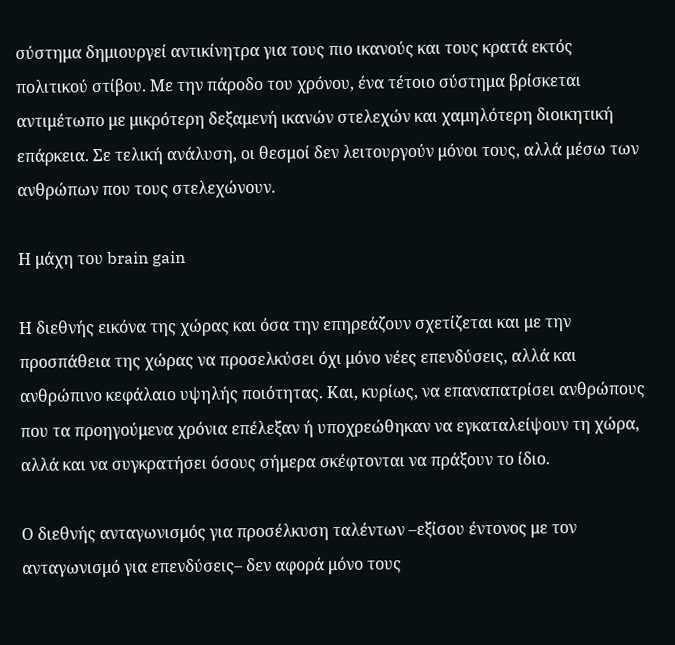σύστημα δημιουργεί αντικίνητρα για τους πιο ικανούς και τους κρατά εκτός πολιτικού στίβου. Με την πάροδο του χρόνου, ένα τέτοιο σύστημα βρίσκεται αντιμέτωπο με μικρότερη δεξαμενή ικανών στελεχών και χαμηλότερη διοικητική επάρκεια. Σε τελική ανάλυση, οι θεσμοί δεν λειτουργούν μόνοι τους, αλλά μέσω των ανθρώπων που τους στελεχώνουν.

Η μάχη του brain gain

Η διεθνής εικόνα της χώρας και όσα την επηρεάζουν σχετίζεται και με την προσπάθεια της χώρας να προσελκύσει όχι μόνο νέες επενδύσεις, αλλά και ανθρώπινο κεφάλαιο υψηλής ποιότητας. Και, κυρίως, να επαναπατρίσει ανθρώπους που τα προηγούμενα χρόνια επέλεξαν ή υποχρεώθηκαν να εγκαταλείψουν τη χώρα, αλλά και να συγκρατήσει όσους σήμερα σκέφτονται να πράξουν το ίδιο.

Ο διεθνής ανταγωνισμός για προσέλκυση ταλέντων –εξίσου έντονος με τον ανταγωνισμό για επενδύσεις– δεν αφορά μόνο τους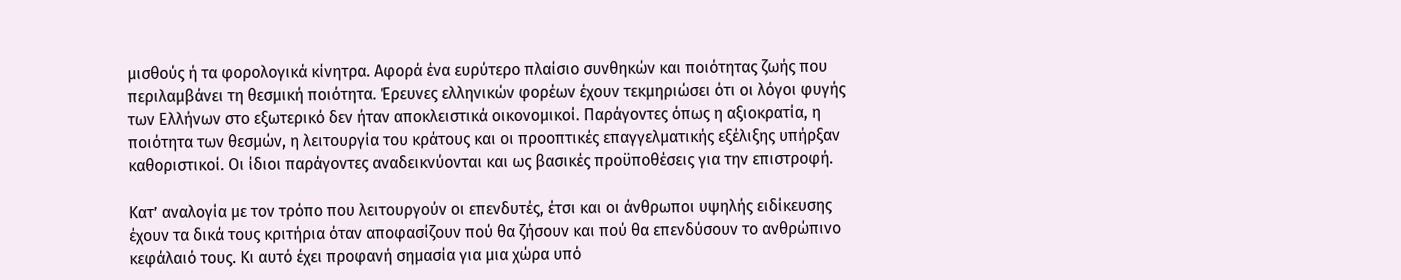μισθούς ή τα φορολογικά κίνητρα. Αφορά ένα ευρύτερο πλαίσιο συνθηκών και ποιότητας ζωής που περιλαμβάνει τη θεσμική ποιότητα. Έρευνες ελληνικών φορέων έχουν τεκμηριώσει ότι οι λόγοι φυγής των Ελλήνων στο εξωτερικό δεν ήταν αποκλειστικά οικονομικοί. Παράγοντες όπως η αξιοκρατία, η ποιότητα των θεσμών, η λειτουργία του κράτους και οι προοπτικές επαγγελματικής εξέλιξης υπήρξαν καθοριστικοί. Οι ίδιοι παράγοντες αναδεικνύονται και ως βασικές προϋποθέσεις για την επιστροφή.

Κατ’ αναλογία με τον τρόπο που λειτουργούν οι επενδυτές, έτσι και οι άνθρωποι υψηλής ειδίκευσης έχουν τα δικά τους κριτήρια όταν αποφασίζουν πού θα ζήσουν και πού θα επενδύσουν το ανθρώπινο κεφάλαιό τους. Κι αυτό έχει προφανή σημασία για μια χώρα υπό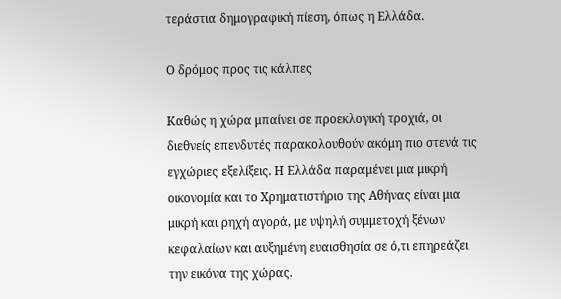τεράστια δημογραφική πίεση, όπως η Ελλάδα.

Ο δρόμος προς τις κάλπες

Καθώς η χώρα μπαίνει σε προεκλογική τροχιά, οι διεθνείς επενδυτές παρακολουθούν ακόμη πιο στενά τις εγχώριες εξελίξεις. Η Ελλάδα παραμένει μια μικρή οικονομία και το Χρηματιστήριο της Αθήνας είναι μια μικρή και ρηχή αγορά, με υψηλή συμμετοχή ξένων κεφαλαίων και αυξημένη ευαισθησία σε ό,τι επηρεάζει την εικόνα της χώρας.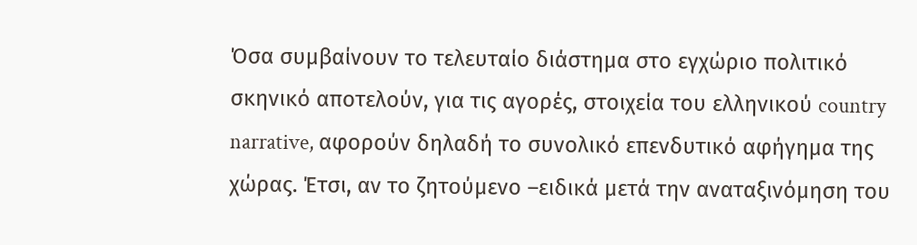Όσα συμβαίνουν το τελευταίο διάστημα στο εγχώριο πολιτικό σκηνικό αποτελούν, για τις αγορές, στοιχεία του ελληνικού country narrative, αφορούν δηλαδή το συνολικό επενδυτικό αφήγημα της χώρας. Έτσι, αν το ζητούμενο –ειδικά μετά την αναταξινόμηση του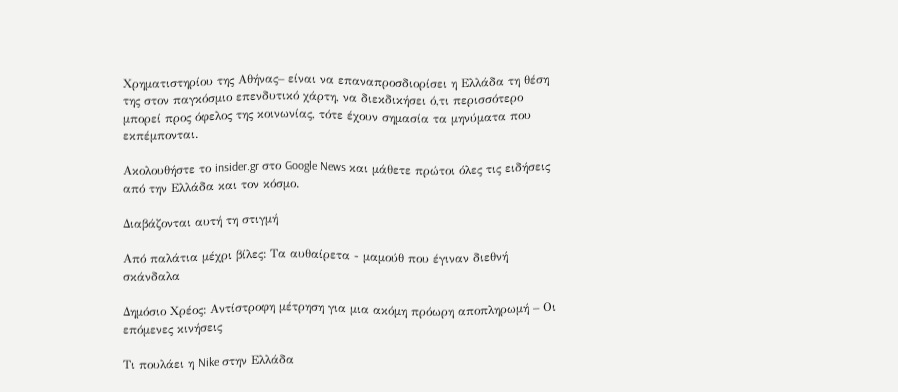Χρηματιστηρίου της Αθήνας– είναι να επαναπροσδιορίσει η Ελλάδα τη θέση της στον παγκόσμιο επενδυτικό χάρτη, να διεκδικήσει ό,τι περισσότερο μπορεί προς όφελος της κοινωνίας, τότε έχουν σημασία τα μηνύματα που εκπέμπονται.

Ακολουθήστε το insider.gr στο Google News και μάθετε πρώτοι όλες τις ειδήσεις από την Ελλάδα και τον κόσμο.

Διαβάζονται αυτή τη στιγμή

Από παλάτια μέχρι βίλες: Τα αυθαίρετα - μαμούθ που έγιναν διεθνή σκάνδαλα

Δημόσιο Χρέος: Αντίστροφη μέτρηση για μια ακόμη πρόωρη αποπληρωμή – Οι επόμενες κινήσεις

Τι πουλάει η Nike στην Ελλάδα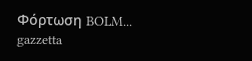Φόρτωση BOLM...
gazzetta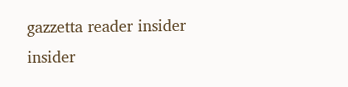gazzetta reader insider insider